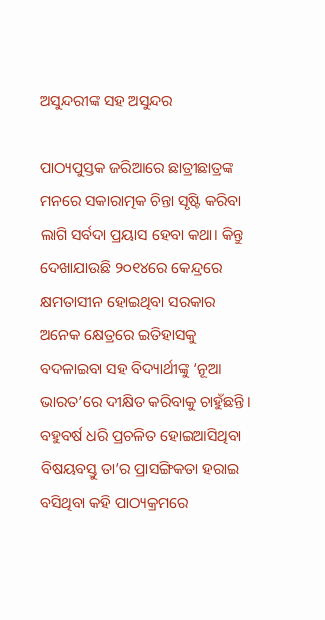ଅସୁନ୍ଦରୀଙ୍କ ସହ ଅସୁନ୍ଦର

ପାଠ୍ୟପୁସ୍ତକ ଜରିଆରେ ଛାତ୍ରୀଛାତ୍ରଙ୍କ ମନରେ ସକାରାତ୍ମକ ଚିନ୍ତା ସୃଷ୍ଟି କରିବା ଲାଗି ସର୍ବଦା ପ୍ରୟାସ ହେବା କଥା। କିନ୍ତୁ ଦେଖାଯାଉଛି ୨୦୧୪ରେ କେନ୍ଦ୍ରରେ କ୍ଷମତାସୀନ ହୋଇଥିବା ସରକାର ଅନେକ କ୍ଷେତ୍ରରେ ଇତିହାସକୁ ବଦଳାଇବା ସହ ବିଦ୍ୟାର୍ଥୀଙ୍କୁ ‘ନୂଆ ଭାରତ’ରେ ଦୀକ୍ଷିତ କରିବାକୁ ଚାହୁଁଛନ୍ତି। ବହୁବର୍ଷ ଧରି ପ୍ରଚଳିତ ହୋଇଆସିଥିବା ବିଷୟବସ୍ତୁ ତା’ର ପ୍ରାସଙ୍ଗିକତା ହରାଇ ବସିଥିବା କହି ପାଠ୍ୟକ୍ରମରେ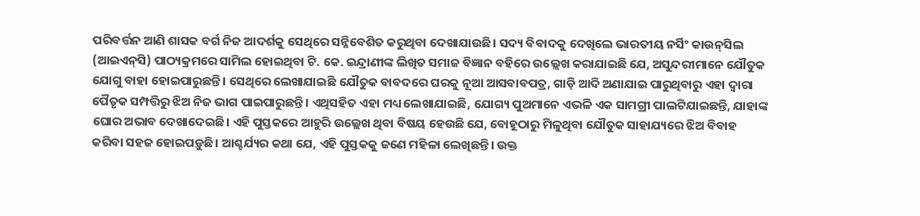ପରିବର୍ତ୍ତନ ଆଣି ଶାସକ ବର୍ଗ ନିଜ ଆଦର୍ଶକୁ ସେଥିରେ ସନ୍ନିବେଶିତ କରୁଥିବା ଦେଖାଯାଉଛି। ସଦ୍ୟ ବିବାଦକୁ ଦେଖିଲେ ଭାରତୀୟ ନର୍ସିଂ କାଉନ୍‌ସିଲ (ଆଇଏନ୍‌ସି) ପାଠ୍ୟକ୍ରମରେ ସାମିଲ ହୋଇଥିବା ଟି. କେ. ଇନ୍ଦ୍ରାଣୀଙ୍କ ଲିଖିତ ସମାଜ ବିଜ୍ଞାନ ବହିରେ ଉଲ୍ଲେଖ କରାଯାଇଛି ଯେ, ଅସୁନ୍ଦରୀମାନେ ଯୌତୁକ ଯୋଗୁ ବାହା ହୋଇପାରୁଛନ୍ତି। ସେଥିରେ ଲେଖାଯାଇଛି ଯୌତୁକ ବାବଦରେ ଘରକୁ ନୂଆ ଆସବାବପତ୍ର, ଗାଡ଼ି ଆଦି ଅଣାଯାଇ ପାରୁଥିବାରୁ ଏହା ଦ୍ୱାରା ପୈତୃକ ସମ୍ପତ୍ତିରୁ ଝିଅ ନିଜ ଭାଗ ପାଇପାରୁଛନ୍ତି। ଏଥିସହିତ ଏହା ମଧ୍ୟ ଲେଖାଯାଇଛି, ଯୋଗ୍ୟ ପୁଅମାନେ ଏଭଳି ଏକ ସାମଗ୍ରୀ ପାଲଟିଯାଇଛନ୍ତି, ଯାହାଙ୍କ ଘୋର ଅଭାବ ଦେଖାଦେଇଛି। ଏହି ପୁସ୍ତକରେ ଆହୁରି ଉଲ୍ଲେଖ ଥିବା ବିଷୟ ହେଉଛି ଯେ, ବୋହୂଠାରୁ ମିଳୁଥିବା ଯୌତୁକ ସାହାଯ୍ୟରେ ଝିଅ ବିବାହ କରିବା ସହଜ ହୋଇପଡ଼ୁଛି। ଆଶ୍ଚର୍ଯ୍ୟର କଥା ଯେ, ଏହି ପୁସ୍ତକକୁ ଜଣେ ମହିଳା ଲେଖିଛନ୍ତି। ଉକ୍ତ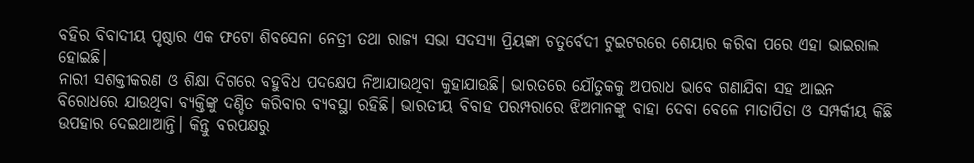ବହିର ବିବାଦୀୟ ପୃଷ୍ଠାର ଏକ ଫଟୋ ଶିବସେନା ନେତ୍ରୀ ତଥା ରାଜ୍ୟ ସଭା ସଦସ୍ୟା ପ୍ରିୟଙ୍କା ଚତୁର୍ବେଦୀ ଟୁଇଟରରେ ଶେୟାର କରିବା ପରେ ଏହା ଭାଇରାଲ ହୋଇଛି।
ନାରୀ ସଶକ୍ତୀକରଣ ଓ ଶିକ୍ଷା ଦିଗରେ ବହୁବିଧ ପଦକ୍ଷେପ ନିଆଯାଉଥିବା କୁହାଯାଉଛି। ଭାରତରେ ଯୌତୁକକୁ ଅପରାଧ ଭାବେ ଗଣାଯିବା ସହ ଆଇନ ବିରୋଧରେ ଯାଉଥିବା ବ୍ୟକ୍ତିଙ୍କୁ ଦଣ୍ଡିତ କରିବାର ବ୍ୟବସ୍ଥା ରହିଛି। ଭାରତୀୟ ବିବାହ ପରମ୍ପରାରେ ଝିଅମାନଙ୍କୁ ବାହା ଦେବା ବେଳେ ମାତାପିତା ଓ ସମ୍ପର୍କୀୟ କିଛି ଉପହାର ଦେଇଥାଆନ୍ତି। କିନ୍ତୁ ବରପକ୍ଷରୁ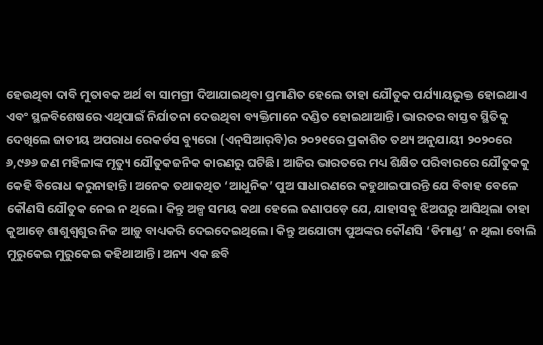ହେଉଥିବା ଦାବି ମୁତାବକ ଅର୍ଥ ବା ସାମଗ୍ରୀ ଦିଆଯାଇଥିବା ପ୍ରମାଣିତ ହେଲେ ତାହା ଯୌତୁକ ପର୍ଯ୍ୟାୟଭୁକ୍ତ ହୋଇଥାଏ ଏବଂ ସ୍ଥଳବିଶେଷରେ ଏଥିପାଇଁ ନିର୍ଯାତନା ଦେଉଥିବା ବ୍ୟକ୍ତିମାନେ ଦଣ୍ଡିତ ହୋଇଥାଆନ୍ତି। ଭାରତର ବାସ୍ତବ ସ୍ଥିତିକୁ ଦେଖିଲେ ଜାତୀୟ ଅପରାଧ ରେକର୍ଡସ ବ୍ୟୁରୋ (ଏନ୍‌ସିଆର୍‌ବି)ର ୨୦୨୧ରେ ପ୍ରକାଶିତ ତଥ୍ୟ ଅନୁଯାୟୀ ୨୦୨୦ରେ ୬,୯୬୬ ଜଣ ମହିଳାଙ୍କ ମୃତ୍ୟୁ ଯୌତୁକଜନିକ କାରଣରୁ ଘଟିଛି। ଆଜିର ଭାରତରେ ମଧ୍ୟ ଶିକ୍ଷିତ ପରିବାରରେ ଯୌତୁକକୁ କେହି ବିରୋଧ କରୁନାହାନ୍ତି। ଅନେକ ତଥାକଥିତ ‘ଆଧୁନିକ’ ପୁଅ ସାଧାରଣରେ କହୁଥାଇପାରନ୍ତି ଯେ ବିବାହ ବେଳେ କୌଣସି ଯୌତୁକ ନେଇ ନ ଥିଲେ। କିନ୍ତୁ ଅଳ୍ପ ସମୟ କଥା ହେଲେ ଜଣାପଡ଼େ ଯେ, ଯାହାସବୁ ଝିଅଘରୁ ଆସିଥିଲା ତାହା କୁଆଡ଼େ ଶାଶୁଶ୍ୱଶୁର ନିଜ ଆଡ଼ୁ ବାଧ୍ୟକରି ଦେଇଦେଇଥିଲେ। କିନ୍ତୁ ଅଯୋଗ୍ୟ ପୁଅଙ୍କର କୌଣସି ‘ଡିମାଣ୍ଡ’ ନ ଥିଲା ବୋଲି ମୁରୁକେଇ ମୁରୁକେଇ କହିଥାଆନ୍ତି। ଅନ୍ୟ ଏକ ଛବି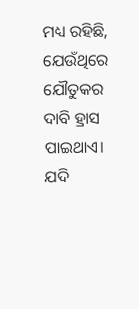ମଧ୍ୟ ରହିଛି, ଯେଉଁଥିରେ ଯୌତୁକର ଦାବି ହ୍ରାସ ପାଇଥାଏ। ଯଦି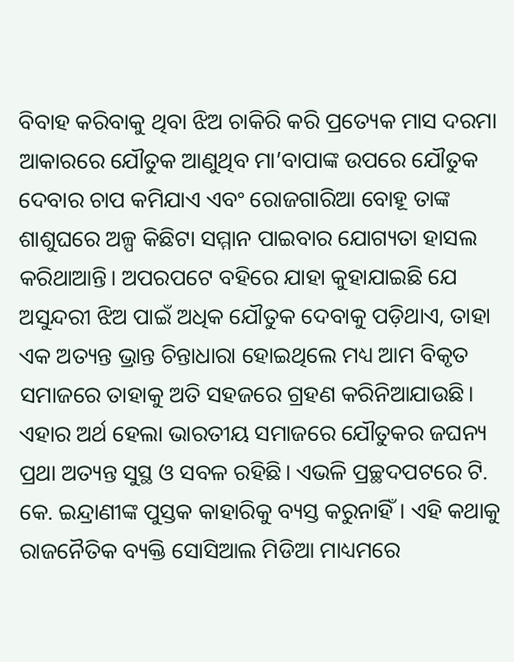ବିବାହ କରିବାକୁ ଥିବା ଝିଅ ଚାକିରି କରି ପ୍ରତ୍ୟେକ ମାସ ଦରମା ଆକାରରେ ଯୌତୁକ ଆଣୁଥିବ ମା’ବାପାଙ୍କ ଉପରେ ଯୌତୁକ ଦେବାର ଚାପ କମିଯାଏ ଏବଂ ରୋଜଗାରିଆ ବୋହୂ ତାଙ୍କ ଶାଶୁଘରେ ଅଳ୍ପ କିଛିଟା ସମ୍ମାନ ପାଇବାର ଯୋଗ୍ୟତା ହାସଲ କରିଥାଆନ୍ତି। ଅପରପଟେ ବହିରେ ଯାହା କୁହାଯାଇଛି ଯେ ଅସୁନ୍ଦରୀ ଝିଅ ପାଇଁ ଅଧିକ ଯୌତୁକ ଦେବାକୁ ପଡ଼ିଥାଏ, ତାହା ଏକ ଅତ୍ୟନ୍ତ ଭ୍ରାନ୍ତ ଚିନ୍ତାଧାରା ହୋଇଥିଲେ ମଧ୍ୟ ଆମ ବିକୃତ ସମାଜରେ ତାହାକୁ ଅତି ସହଜରେ ଗ୍ରହଣ କରିନିଆଯାଉଛି। ଏହାର ଅର୍ଥ ହେଲା ଭାରତୀୟ ସମାଜରେ ଯୌତୁକର ଜଘନ୍ୟ ପ୍ରଥା ଅତ୍ୟନ୍ତ ସୁସ୍ଥ ଓ ସବଳ ରହିଛି। ଏଭଳି ପ୍ରଚ୍ଛଦପଟରେ ଟି. କେ. ଇନ୍ଦ୍ରାଣୀଙ୍କ ପୁସ୍ତକ କାହାରିକୁ ବ୍ୟସ୍ତ କରୁନାହିଁ। ଏହି କଥାକୁ ରାଜନୈତିକ ବ୍ୟକ୍ତି ସୋସିଆଲ ମିଡିଆ ମାଧ୍ୟମରେ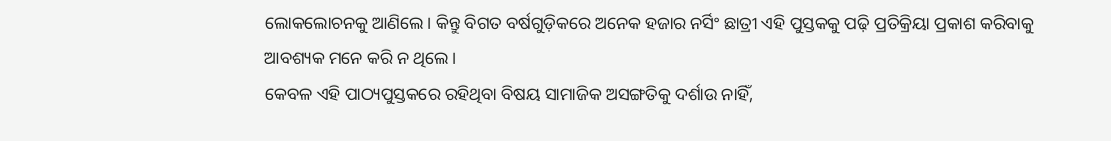ଲୋକଲୋଚନକୁ ଆଣିଲେ। କିନ୍ତୁ ବିଗତ ବର୍ଷଗୁଡ଼ିକରେ ଅନେକ ହଜାର ନର୍ସିଂ ଛାତ୍ରୀ ଏହି ପୁସ୍ତକକୁ ପଢ଼ି ପ୍ରତିକ୍ରିୟା ପ୍ରକାଶ କରିବାକୁ ଆବଶ୍ୟକ ମନେ କରି ନ ଥିଲେ।
କେବଳ ଏହି ପାଠ୍ୟପୁସ୍ତକରେ ରହିଥିବା ବିଷୟ ସାମାଜିକ ଅସଙ୍ଗତିକୁ ଦର୍ଶାଉ ନାହିଁ,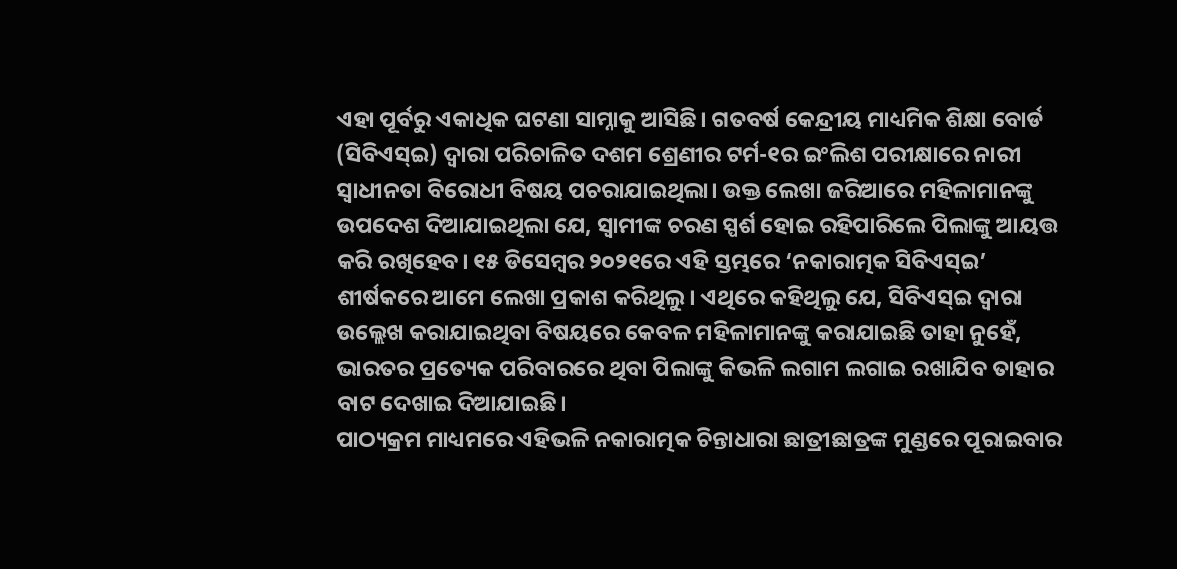ଏହା ପୂର୍ବରୁ ଏକାଧିକ ଘଟଣା ସାମ୍ନାକୁ ଆସିଛି। ଗତବର୍ଷ କେନ୍ଦ୍ରୀୟ ମାଧ୍ୟମିକ ଶିକ୍ଷା ବୋର୍ଡ (ସିବିଏସ୍‌ଇ) ଦ୍ୱାରା ପରିଚାଳିତ ଦଶମ ଶ୍ରେଣୀର ଟର୍ମ-୧ର ଇଂଲିଶ ପରୀକ୍ଷାରେ ନାରୀ ସ୍ବାଧୀନତା ବିରୋଧୀ ବିଷୟ ପଚରାଯାଇଥିଲା। ଉକ୍ତ ଲେଖା ଜରିଆରେ ମହିଳାମାନଙ୍କୁ ଉପଦେଶ ଦିଆଯାଇଥିଲା ଯେ, ସ୍ବାମୀଙ୍କ ଚରଣ ସ୍ପର୍ଶ ହୋଇ ରହିପାରିଲେ ପିଲାଙ୍କୁ ଆୟତ୍ତ କରି ରଖିହେବ। ୧୫ ଡିସେମ୍ବର ୨୦୨୧ରେ ଏହି ସ୍ତମ୍ଭରେ ‘ନକାରାତ୍ମକ ସିବିଏସ୍‌ଇ’ ଶୀର୍ଷକରେ ଆମେ ଲେଖା ପ୍ରକାଶ କରିଥିଲୁ। ଏଥିରେ କହିଥିଲୁ ଯେ, ସିବିଏସ୍‌ଇ ଦ୍ୱାରା ଉଲ୍ଲେଖ କରାଯାଇଥିବା ବିଷୟରେ କେବଳ ମହିଳାମାନଙ୍କୁ କରାଯାଇଛି ତାହା ନୁହେଁ, ଭାରତର ପ୍ରତ୍ୟେକ ପରିବାରରେ ଥିବା ପିଲାଙ୍କୁ କିଭଳି ଲଗାମ ଲଗାଇ ରଖାଯିବ ତାହାର ବାଟ ଦେଖାଇ ଦିଆଯାଇଛି।
ପାଠ୍ୟକ୍ରମ ମାଧ୍ୟମରେ ଏହିଭଳି ନକାରାତ୍ମକ ଚିନ୍ତାଧାରା ଛାତ୍ରୀଛାତ୍ରଙ୍କ ମୁଣ୍ଡରେ ପୂରାଇବାର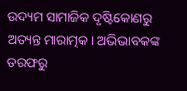ଉଦ୍ୟମ ସାମାଜିକ ଦୃଷ୍ଟିକୋଣରୁ ଅତ୍ୟନ୍ତ ମାରାତ୍ମକ। ଅଭିଭାବକଙ୍କ ତରଫରୁ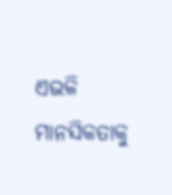ଏଭଳି ମାନସିକତାକୁ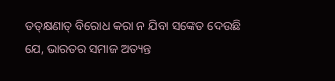ତତ୍‌କ୍ଷଣାତ୍‌ ବିରୋଧ କରା ନ ଯିବା ସଙ୍କେତ ଦେଉଛି ଯେ, ଭାରତର ସମାଜ ଅତ୍ୟନ୍ତ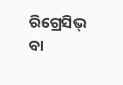ରିଗ୍ରେସିଭ୍‌ ବା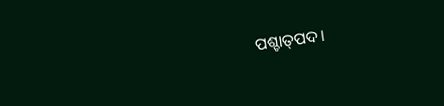ପଶ୍ଚାତ୍‌ପଦ।